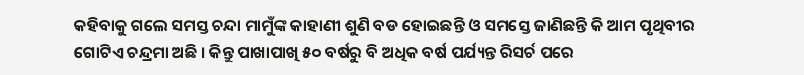କହିବାକୁ ଗଲେ ସମସ୍ତ ଚନ୍ଦା ମାମୁଁଙ୍କ କାହାଣୀ ଶୁଣି ବଡ ହୋଇଛନ୍ତି ଓ ସମସ୍ତେ ଜାଣିଛନ୍ତି କି ଆମ ପୃଥିବୀର ଗୋଟିଏ ଚନ୍ଦ୍ରମା ଅଛି । କିନ୍ତୁ ପାଖାପାଖି ୫୦ ବର୍ଷରୁ ବି ଅଧିକ ବର୍ଷ ପର୍ଯ୍ୟନ୍ତ ରିସର୍ଚ ପରେ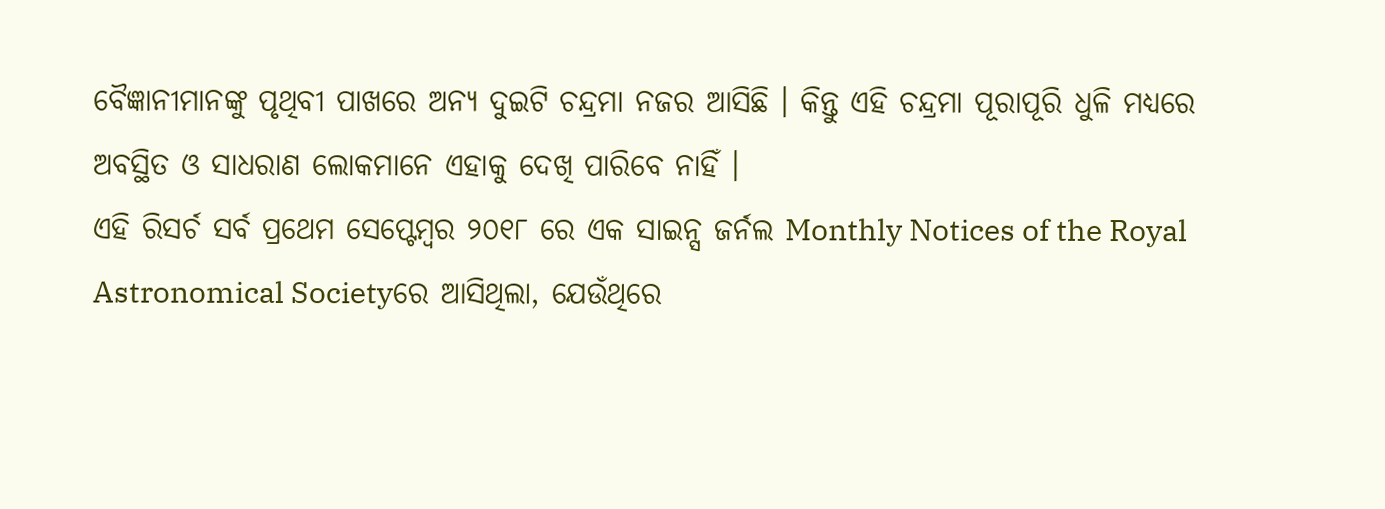ବୈଜ୍ଞାନୀମାନଙ୍କୁ ପୃଥିବୀ ପାଖରେ ଅନ୍ୟ ଦୁଇଟି ଚନ୍ଦ୍ରମା ନଜର ଆସିଛି । କିନ୍ତୁ ଏହି ଚନ୍ଦ୍ରମା ପୂରାପୂରି ଧୁଳି ମଧ୍ୟରେ ଅବସ୍ଥିତ ଓ ସାଧରାଣ ଲୋକମାନେ ଏହାକୁ ଦେଖି ପାରିବେ ନାହିଁ ।
ଏହି ରିସର୍ଚ ସର୍ବ ପ୍ରଥେମ ସେପ୍ଟେମ୍ବର ୨୦୧୮ ରେ ଏକ ସାଇନ୍ସ ଜର୍ନଲ Monthly Notices of the Royal Astronomical Societyରେ ଆସିଥିଲା, ଯେଉଁଥିରେ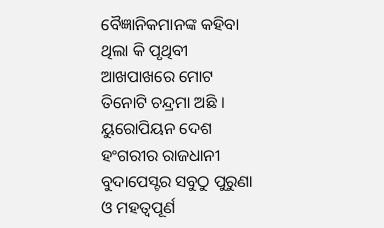ବୈଜ୍ଞାନିକମାନଙ୍କ କହିବା ଥିଲା କି ପୃଥିବୀ ଆଖପାଖରେ ମୋଟ ତିନୋଟି ଚନ୍ଦ୍ରମା ଅଛି । ୟୁରୋପିୟନ ଦେଶ ହଂଗରୀର ରାଜଧାନୀ ବୁଦାପେସ୍ଟର ସବୁଠୁ ପୁରୁଣା ଓ ମହତ୍ଵପୂର୍ଣ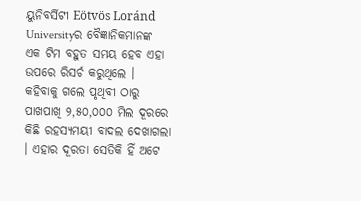ୟୁନିବର୍ସିଟୀ Eötvös Loránd Universityର ବୈଜ୍ଞାନିକମାନଙ୍କ ଏକ ଟିମ ବହୁତ ସମୟ ହେବ ଏହା ଉପରେ ରିସର୍ଚ କରୁଥିଲେ ।
କହିବାକୁ ଗଲେ ପୃଥିବୀ ଠାରୁ ପାଖପାଖି ୨,୫୦,୦୦୦ ମିଲ ଦୂରରେ କିଛି ରହସ୍ୟମୟୀ ବାଦଲ ଦେଖାଗଲା । ଏହାର ଦୂରତା ସେତିକି ହିଁ ଅଟେ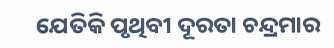ଯେତିକି ପୃଥିବୀ ଦୂରତା ଚନ୍ଦ୍ରମାର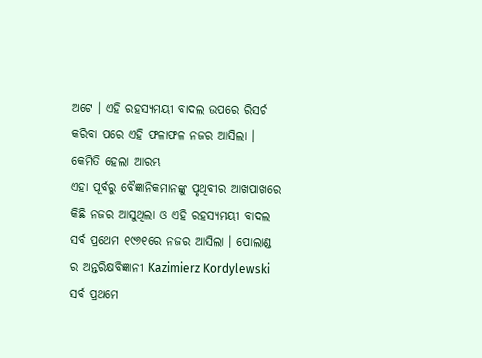ଅଟେ । ଏହି ରହସ୍ୟମୟୀ ବାଦଲ ଉପରେ ରିସର୍ଚ କରିବା ପରେ ଏହି ଫଳାଫଳ ନଜର ଆସିଲା ।
କେମିତି ହେଲା ଆରମ୍ଭ
ଏହା ପୂର୍ବରୁ ବୈଜ୍ଞାନିକମାନଙ୍କୁ ପୃଥିବୀର ଆଖପାଖରେ କିଛି ନଜର ଆସୁଥିଲା ଓ ଏହି ରହସ୍ୟମୟୀ ବାଦଲ ସର୍ବ ପ୍ରଥେମ ୧୯୬୧ରେ ନଜର ଆସିଲା । ପୋଲାଣ୍ଡ ର ଅନ୍ତରିକ୍ଷବିଜ୍ଞାନୀ Kazimierz Kordylewski ସର୍ବ ପ୍ରଥମେ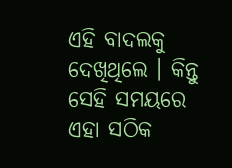ଏହି ବାଦଲକୁ ଦେଖିଥିଲେ । କିନ୍ତୁ ସେହି ସମୟରେ ଏହା ସଠିକ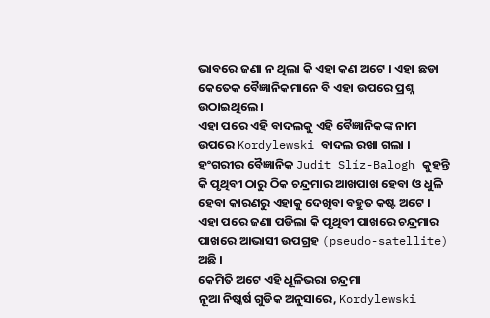ଭାବରେ ଜଣା ନ ଥିଲା କି ଏହା କଣ ଅଟେ । ଏହା ଛଡା କେତେକ ବୈଜ୍ଞାନିକମାନେ ବି ଏହା ଉପରେ ପ୍ରଶ୍ନ ଉଠାଇଥିଲେ ।
ଏହା ପରେ ଏହି ବାଦଲକୁ ଏହି ବୈଜ୍ଞାନିକଙ୍କ ନାମ ଉପରେ Kordylewski ବାଦଲ ରଖା ଗଲା । ହଂଗରୀର ବୈଜ୍ଞାନିକ Judit Slíz-Balogh କୁହନ୍ତି କି ପୃଥିବୀ ଠାରୁ ଠିକ ଚନ୍ଦ୍ରମାର ଆଖପାଖ ହେବା ଓ ଧୁଳି ହେବା କାରଣରୁ ଏହାକୁ ଦେଖିବା ବହୁତ କଷ୍ଟ ଅଟେ । ଏହା ପରେ ଜଣା ପଡିଲା କି ପୃଥିବୀ ପାଖରେ ଚନ୍ଦ୍ରମାର ପାଖରେ ଆଭାସୀ ଉପଗ୍ରହ (pseudo-satellite) ଅଛି ।
କେମିତି ଅଟେ ଏହି ଧୂଳିଭରା ଚନ୍ଦ୍ରମା
ନୂଆ ନିଷ୍କର୍ଷ ଗୁଡିକ ଅନୁସାରେ, Kordylewski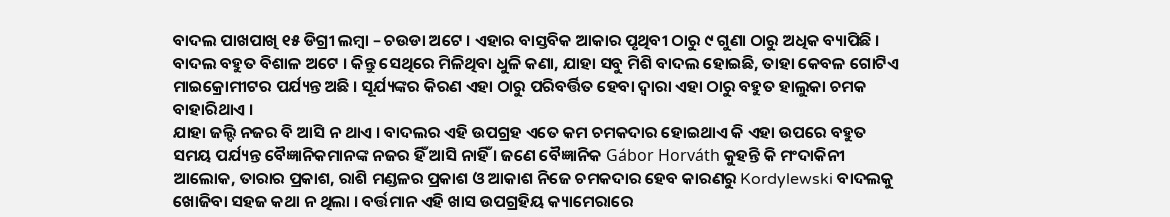ବାଦଲ ପାଖପାଖି ୧୫ ଡିଗ୍ରୀ ଲମ୍ବା – ଚଉଡା ଅଟେ । ଏହାର ବାସ୍ତବିକ ଆକାର ପୃଥିବୀ ଠାରୁ ୯ ଗୁଣା ଠାରୁ ଅଧିକ ବ୍ୟାପିଛି । ବାଦଲ ବହୁତ ବିଶାଳ ଅଟେ । କିନ୍ତୁ ସେଥିରେ ମିଳିଥିବା ଧୁଳି କଣା, ଯାହା ସବୁ ମିଶି ବାଦଲ ହୋଇଛି, ତାହା କେବଳ ଗୋଟିଏ ମାଇକ୍ରୋମୀଟର ପର୍ଯ୍ୟନ୍ତ ଅଛି । ସୂର୍ଯ୍ୟଙ୍କର କିରଣ ଏହା ଠାରୁ ପରିବର୍ତ୍ତିତ ହେବା ଦ୍ଵାରା ଏହା ଠାରୁ ବହୁତ ହାଲୁକା ଚମକ ବାହାରିଥାଏ ।
ଯାହା ଜଲ୍ଦି ନଜର ବି ଆସି ନ ଥାଏ । ବାଦଲର ଏହି ଉପଗ୍ରହ ଏତେ କମ ଚମକଦାର ହୋଇଥାଏ କି ଏହା ଉପରେ ବହୁତ ସମୟ ପର୍ଯ୍ୟନ୍ତ ବୈଜ୍ଞାନିକମାନଙ୍କ ନଜର ହିଁ ଆସି ନାହିଁ । ଜଣେ ବୈଜ୍ଞାନିକ Gábor Horváth କୁହନ୍ତି କି ମଂଦାକିନୀ ଆଲୋକ, ତାରାର ପ୍ରକାଶ, ରାଶି ମଣ୍ଡଳର ପ୍ରକାଶ ଓ ଆକାଶ ନିଜେ ଚମକଦାର ହେବ କାରଣରୁ Kordylewski ବାଦଲକୁ ଖୋଜିବା ସହଜ କଥା ନ ଥିଲା । ବର୍ତ୍ତମାନ ଏହି ଖାସ ଉପଗ୍ରହିୟ କ୍ୟାମେରାରେ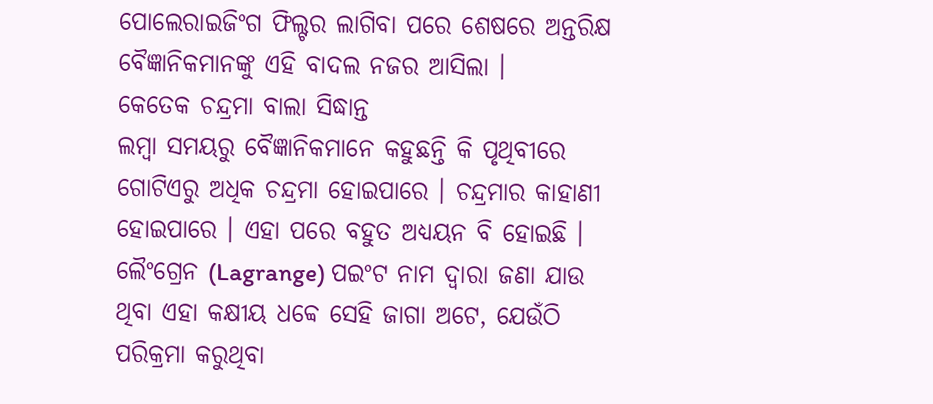ପୋଲେରାଇଜିଂଗ ଫିଲ୍ଟର ଲାଗିବା ପରେ ଶେଷରେ ଅନ୍ତରିକ୍ଷ ବୈଜ୍ଞାନିକମାନଙ୍କୁ ଏହି ବାଦଲ ନଜର ଆସିଲା ।
କେତେକ ଚନ୍ଦ୍ରମା ବାଲା ସିଦ୍ଧାନ୍ତ
ଲମ୍ବା ସମୟରୁ ବୈଜ୍ଞାନିକମାନେ କହୁଛନ୍ତି କି ପୃଥିବୀରେ ଗୋଟିଏରୁ ଅଧିକ ଚନ୍ଦ୍ରମା ହୋଇପାରେ । ଚନ୍ଦ୍ରମାର କାହାଣୀ ହୋଇପାରେ । ଏହା ପରେ ବହୁତ ଅଧ୍ୟୟନ ବି ହୋଇଛି । ଲୈଂଗ୍ରେନ (Lagrange) ପଇଂଟ ନାମ ଦ୍ଵାରା ଜଣା ଯାଉ ଥିବା ଏହା କକ୍ଷୀୟ ଧବ୍ବେ ସେହି ଜାଗା ଅଟେ, ଯେଉଁଠି ପରିକ୍ରମା କରୁଥିବା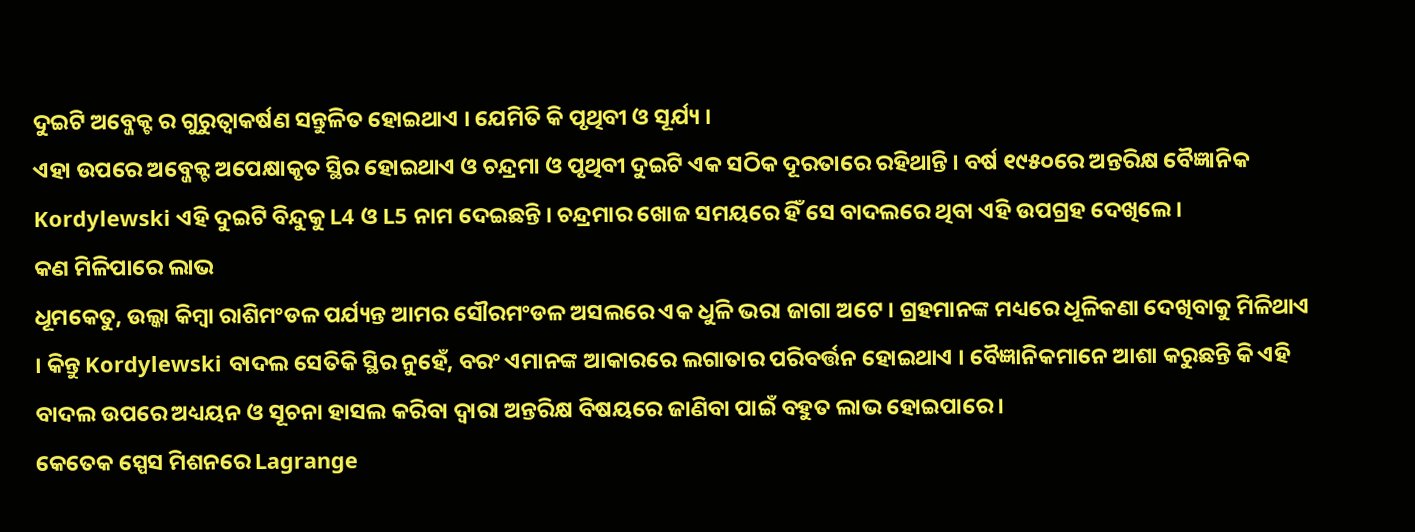ଦୁଇଟି ଅବ୍ଜେକ୍ଟ ର ଗୁରୁତ୍ୱାକର୍ଷଣ ସନ୍ତୁଳିତ ହୋଇଥାଏ । ଯେମିତି କି ପୃଥିବୀ ଓ ସୂର୍ଯ୍ୟ ।
ଏହା ଉପରେ ଅବ୍ଜେକ୍ଟ ଅପେକ୍ଷାକୃତ ସ୍ଥିର ହୋଇଥାଏ ଓ ଚନ୍ଦ୍ରମା ଓ ପୃଥିବୀ ଦୁଇଟି ଏକ ସଠିକ ଦୂରତାରେ ରହିଥାନ୍ତି । ବର୍ଷ ୧୯୫୦ରେ ଅନ୍ତରିକ୍ଷ ବୈଜ୍ଞାନିକ Kordylewski ଏହି ଦୁଇଟି ବିନ୍ଦୁକୁ L4 ଓ L5 ନାମ ଦେଇଛନ୍ତି । ଚନ୍ଦ୍ରମାର ଖୋଜ ସମୟରେ ହିଁ ସେ ବାଦଲରେ ଥିବା ଏହି ଉପଗ୍ରହ ଦେଖିଲେ ।
କଣ ମିଳିପାରେ ଲାଭ
ଧୂମକେତୁ, ଉଲ୍କା କିମ୍ବା ରାଶିମଂଡଳ ପର୍ଯ୍ୟନ୍ତ ଆମର ସୌରମଂଡଳ ଅସଲରେ ଏକ ଧୁଳି ଭରା ଜାଗା ଅଟେ । ଗ୍ରହମାନଙ୍କ ମଧ୍ୟରେ ଧୂଳିକଣା ଦେଖିବାକୁ ମିଳିଥାଏ । କିନ୍ତୁ Kordylewski ବାଦଲ ସେତିକି ସ୍ଥିର ନୁହେଁ, ବରଂ ଏମାନଙ୍କ ଆକାରରେ ଲଗାତାର ପରିବର୍ତ୍ତନ ହୋଇଥାଏ । ବୈଜ୍ଞାନିକମାନେ ଆଶା କରୁଛନ୍ତି କି ଏହି ବାଦଲ ଉପରେ ଅଧ୍ୟୟନ ଓ ସୂଚନା ହାସଲ କରିବା ଦ୍ଵାରା ଅନ୍ତରିକ୍ଷ ବିଷୟରେ ଜାଣିବା ପାଇଁ ବହୁତ ଲାଭ ହୋଇପାରେ ।
କେତେକ ସ୍ପେସ ମିଶନରେ Lagrange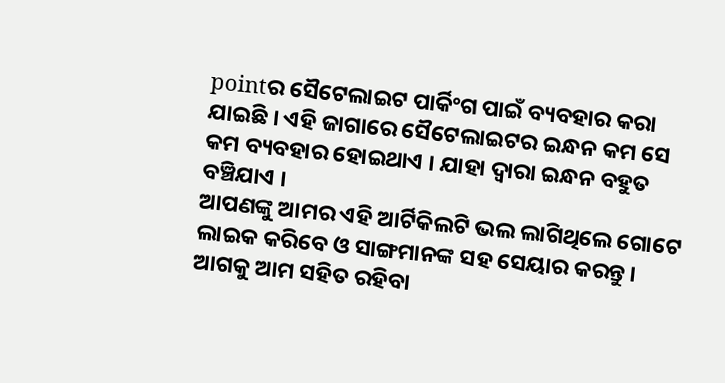pointର ସୈଟେଲାଇଟ ପାର୍କିଂଗ ପାଇଁ ବ୍ୟବହାର କରା ଯାଇଛି । ଏହି ଜାଗାରେ ସୈଟେଲାଇଟର ଇନ୍ଧନ କମ ସେ କମ ବ୍ୟବହାର ହୋଇଥାଏ । ଯାହା ଦ୍ଵାରା ଇନ୍ଧନ ବହୁତ ବଞ୍ଚିଯାଏ ।
ଆପଣଙ୍କୁ ଆମର ଏହି ଆର୍ଟିକିଲଟି ଭଲ ଲାଗିଥିଲେ ଗୋଟେ ଲାଇକ କରିବେ ଓ ସାଙ୍ଗମାନଙ୍କ ସହ ସେୟାର କରନ୍ତୁ । ଆଗକୁ ଆମ ସହିତ ରହିବା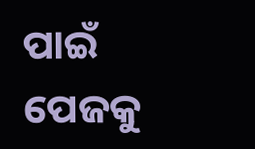ପାଇଁ ପେଜକୁ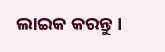ଲାଇକ କରନ୍ତୁ ।